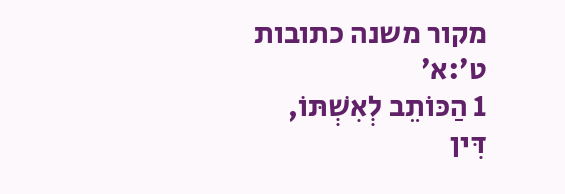מקור משנה כתובות ט׳:א׳
1 הַכּוֹתֵב לְאִשְׁתּוֹ, דִּין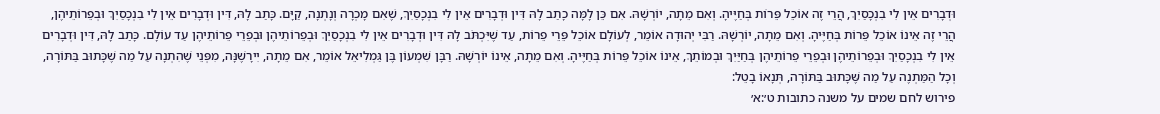וּדְבָרִים אֵין לִי בִנְכָסַיִךְ, הֲרֵי זֶה אוֹכֵל פֵּרוֹת בְּחַיֶּיהָ. וְאִם מֵתָה, יוֹרְשָׁהּ. אִם כֵּן לָמָּה כָתַב לָהּ דִּין וּדְבָרִים אֵין לִי בִנְכָסַיִךְ, שֶׁאִם מָכְרָה וְנָתְנָה, קַיָּם. כָּתַב לָהּ, דִּין וּדְבָרִים אֵין לִי בִנְכָסַיִךְ וּבְפֵרוֹתֵיהֶן, הֲרֵי זֶה אֵינוֹ אוֹכֵל פֵּרוֹת בְּחַיֶּיהָ. וְאִם מֵתָה, יוֹרְשָׁהּ. רַבִּי יְהוּדָה אוֹמֵר, לְעוֹלָם אוֹכֵל פֵּרֵי פֵרוֹת, עַד שֶׁיִּכְתֹּב לָהּ דִּין וּדְבָרִים אֵין לִי בִנְכָסַיִךְ וּבְפֵרוֹתֵיהֶן וּבְפֵרֵי פֵרוֹתֵיהֶן עַד עוֹלָם. כָּתַב לָהּ, דִּין וּדְבָרִים אֵין לִי בִנְכָסַיִךְ וּבְפֵרוֹתֵיהֶן וּבְפֵרֵי פֵרוֹתֵיהֶן בְּחַיַּיִךְ וּבְמוֹתֵךְ, אֵינוֹ אוֹכֵל פֵּרוֹת בְּחַיֶּיהָ. וְאִם מֵתָה, אֵינוֹ יוֹרְשָׁהּ. רַבָּן שִׁמְעוֹן בֶּן גַּמְלִיאֵל אוֹמֵר, אִם מֵתָה, יִירָשֶׁנָּה, מִפְּנֵי שֶׁהִתְנָה עַל מַה שֶׁכָּתוּב בַּתּוֹרָה, וְכָל הַמַּתְנֶה עַל מַה שֶּׁכָּתוּב בַּתּוֹרָה, תְּנָאוֹ בָטֵל:
פירוש לחם שמים על משנה כתובות ט׳:א׳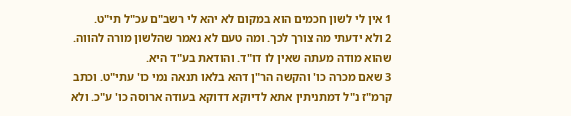1 אין לי לשון חכמים הוא במקום לא יהא לי רשב"ם עכ"ל תי"ט.
2 ולא ידעתי מה צורך לכך. ומה טעם לא נאמר שהלשון מורה להווה. שהוא מודה מעתה שאין לו דו"ד. והודאת בע"ד היא.
3 שאם מכרה כו' והקשה הר"ן דהא בלאו תנאה נמי כו' עתי"ט. וכתב קרמ"ז נ"ל דמתניתין אתא לדיוקא דדוקא בעודה ארוסה כו' ע"כ. ולא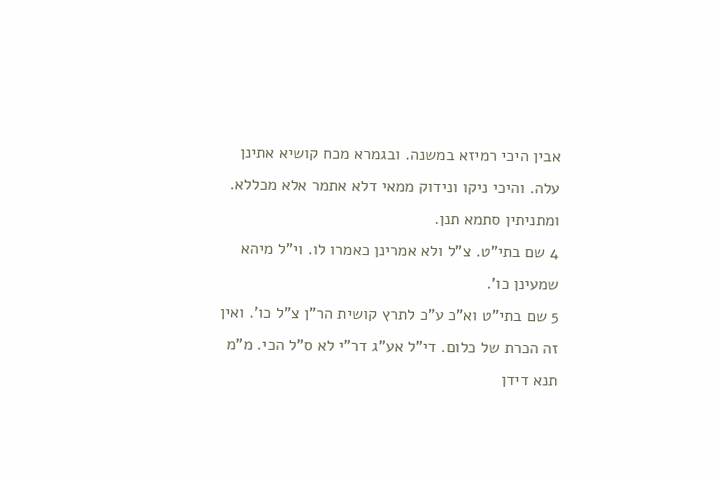אבין היכי רמיזא במשנה. ובגמרא מכח קושיא אתינן עלה. והיכי ניקו ונידוק ממאי דלא אתמר אלא מכללא. ומתניתין סתמא תנן.
4 שם בתי"ט. צ"ל ולא אמרינן כאמרו לו. וי"ל מיהא שמעינן כו'.
5 שם בתי"ט וא"כ ע"כ לתרץ קושית הר"ן צ"ל כו'. ואין זה הכרת של כלום. די"ל אע"ג דר"י לא ס"ל הכי. מ"מ תנא דידן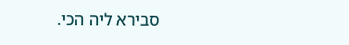סבירא ליה הכי.